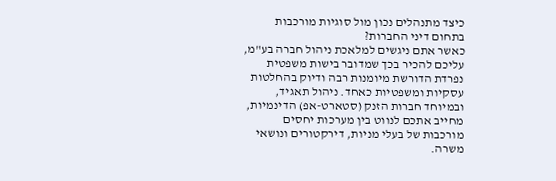כיצד מתנהלים נכון מול סוגיות מורכבות בתחום דיני החברות?
כאשר אתם ניגשים למלאכת ניהול חברה בע"מ, עליכם להכיר בכך שמדובר בישות משפטית נפרדת הדורשת מיומנות רבה ודיוק בהחלטות עסקיות ומשפטיות כאחד. ניהול תאגיד, ובמיוחד חברות הזנק (סטארט-אפ) הדינמיות, מחייב אתכם לנווט בין מערכות יחסים מורכבות של בעלי מניות, דירקטורים ונושאי משרה.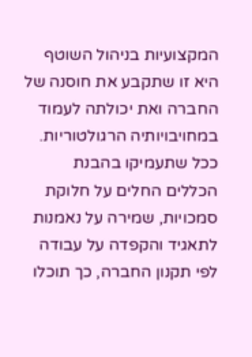המקצועיות בניהול השוטף היא זו שתקבע את חוסנה של החברה ואת יכולתה לעמוד במחויבויותיה הרגולטוריות. ככל שתעמיקו בהבנת הכללים החלים על חלוקת סמכויות, שמירה על נאמנות לתאגיד והקפדה על עבודה לפי תקנון החברה, כך תוכלו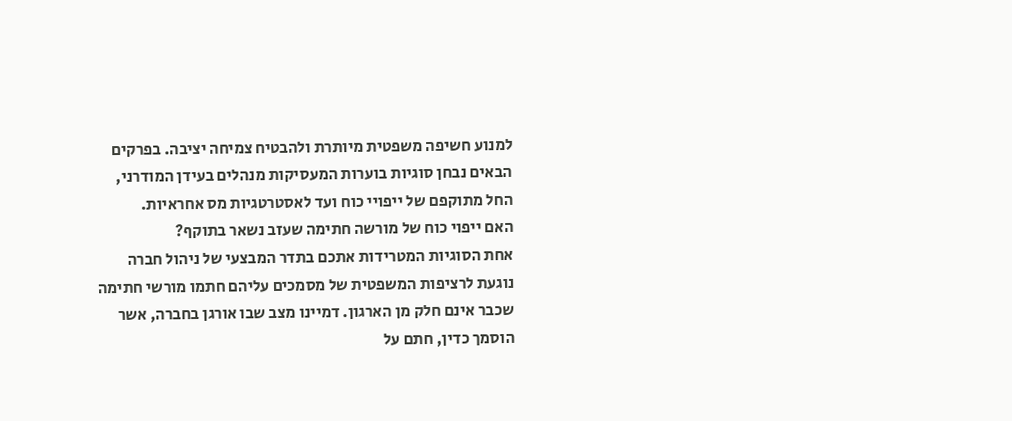למנוע חשיפה משפטית מיותרת ולהבטיח צמיחה יציבה. בפרקים הבאים נבחן סוגיות בוערות המעסיקות מנהלים בעידן המודרני, החל מתוקפם של ייפויי כוח ועד לאסטרטגיות מס אחראיות.
האם ייפוי כוח של מורשה חתימה שעזב נשאר בתוקף?
אחת הסוגיות המטרידות אתכם בתדר המבצעי של ניהול חברה נוגעת לרציפות המשפטית של מסמכים עליהם חתמו מורשי חתימה שכבר אינם חלק מן הארגון. דמיינו מצב שבו אורגן בחברה, אשר הוסמך כדין, חתם על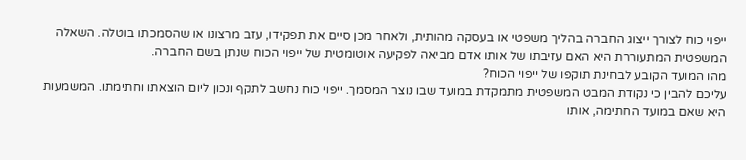ייפוי כוח לצורך ייצוג החברה בהליך משפטי או בעסקה מהותית, ולאחר מכן סיים את תפקידו, עזב מרצונו או שהסמכתו בוטלה. השאלה המשפטית המתעוררת היא האם עזיבתו של אותו אדם מביאה לפקיעה אוטומטית של ייפוי הכוח שנתן בשם החברה.
מהו המועד הקובע לבחינת תוקפו של ייפוי הכוח?
עליכם להבין כי נקודת המבט המשפטית מתמקדת במועד שבו נוצר המסמך. ייפוי כוח נחשב לתקף ונכון ליום הוצאתו וחתימתו. המשמעות היא שאם במועד החתימה, אותו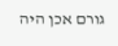גורם אכן היה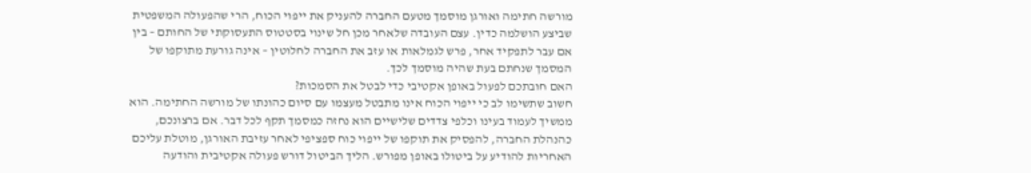מורשה חתימה ואורגן מוסמך מטעם החברה להעניק את ייפוי הכוח, הרי שהפעולה המשפטית שביצע הושלמה כדין. עצם העובדה שלאחר מכן חל שינוי בסטטוס התעסוקתי של החותם – בין אם עבר לתפקיד אחר, פרש לגמלאות או עזב את החברה לחלוטין – אינה גורעת מתוקפו של המסמך שנחתם בעת שהיה מוסמך לכך.
האם חובתכם לפעול באופן אקטיבי כדי לבטל את הסמכות?
חשוב שתשימו לב כי ייפוי הכוח אינו מתבטל מעצמו עם סיום כהונתו של מורשה החתימה. הוא ממשיך לעמוד בעינו וכלפי צדדים שלישיים הוא נחזה כמסמך תקף לכל דבר. אם ברצונכם, כהנהלת החברה, להפסיק את תוקפו של ייפוי כוח ספציפי לאחר עזיבת האורגן, מוטלת עליכם האחריות להודיע על ביטולו באופן מפורש. הליך הביטול דורש פעולה אקטיבית והודעה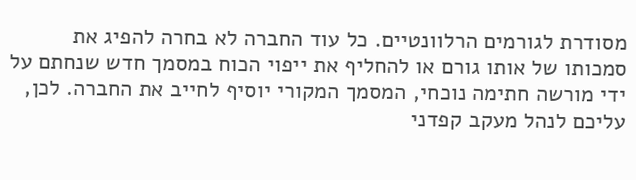מסודרת לגורמים הרלוונטיים. כל עוד החברה לא בחרה להפיג את סמכותו של אותו גורם או להחליף את ייפוי הכוח במסמך חדש שנחתם על ידי מורשה חתימה נוכחי, המסמך המקורי יוסיף לחייב את החברה. לכן, עליכם לנהל מעקב קפדני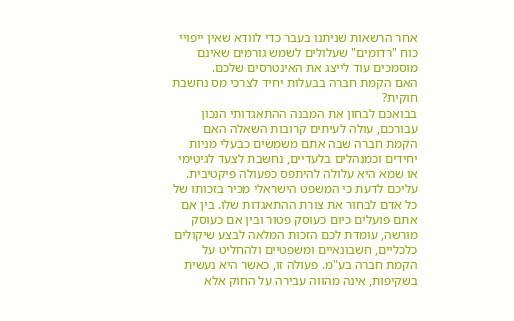אחר הרשאות שניתנו בעבר כדי לוודא שאין ייפויי כוח "רדומים" שעלולים לשמש גורמים שאינם מוסמכים עוד לייצג את האינטרסים שלכם.
האם הקמת חברה בבעלות יחיד לצרכי מס נחשבת חוקית?
בבואכם לבחון את המבנה ההתאגדותי הנכון עבורכם, עולה לעיתים קרובות השאלה האם הקמת חברה שבה אתם משמשים כבעלי מניות יחידים וכמנהלים בלעדיים, נחשבת לצעד לגיטימי או שמא היא עלולה להיתפס כפעולה פיקטיבית. עליכם לדעת כי המשפט הישראלי מכיר בזכותו של כל אדם לבחור את צורת ההתאגדות שלו. בין אם אתם פועלים כיום כעוסק פטור ובין אם כעוסק מורשה, עומדת לכם הזכות המלאה לבצע שיקולים כלכליים, חשבונאיים ומשפטיים ולהחליט על הקמת חברה בע"מ. פעולה זו, כאשר היא נעשית בשקיפות, אינה מהווה עבירה על החוק אלא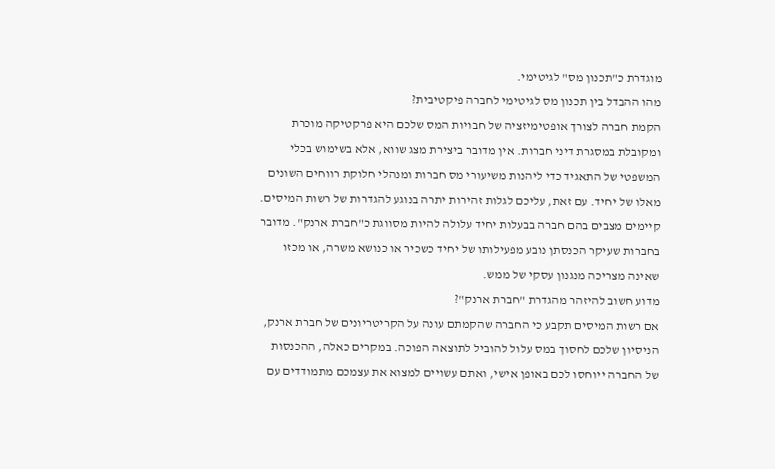מוגדרת כ"תכנון מס" לגיטימי.
מהו ההבדל בין תכנון מס לגיטימי לחברה פיקטיבית?
הקמת חברה לצורך אופטימיזציה של חבויות המס שלכם היא פרקטיקה מוכרת ומקובלת במסגרת דיני חברות. אין מדובר ביצירת מצג שווא, אלא בשימוש בכלי המשפטי של התאגיד כדי ליהנות משיעורי מס חברות ומנהלי חלוקת רווחים השונים מאלו של יחיד. עם זאת, עליכם לגלות זהירות יתרה בנוגע להגדרות של רשות המיסים. קיימים מצבים בהם חברה בבעלות יחיד עלולה להיות מסווגת כ"חברת ארנק". מדובר בחברות שעיקר הכנסתן נובע מפעילותו של יחיד כשכיר או כנושא משרה, או מכזו שאינה מצריכה מנגנון עסקי של ממש.
מדוע חשוב להיזהר מהגדרת "חברת ארנק"?
אם רשות המיסים תקבע כי החברה שהקמתם עונה על הקריטריונים של חברת ארנק, הניסיון שלכם לחסוך במס עלול להוביל לתוצאה הפוכה. במקרים כאלה, ההכנסות של החברה ייוחסו לכם באופן אישי, ואתם עשויים למצוא את עצמכם מתמודדים עם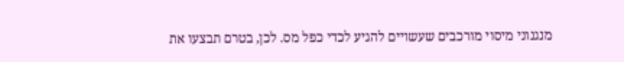מנגנוני מיסוי מורכבים שעשויים להגיע לכדי כפל מס. לכן, בטרם תבצעו את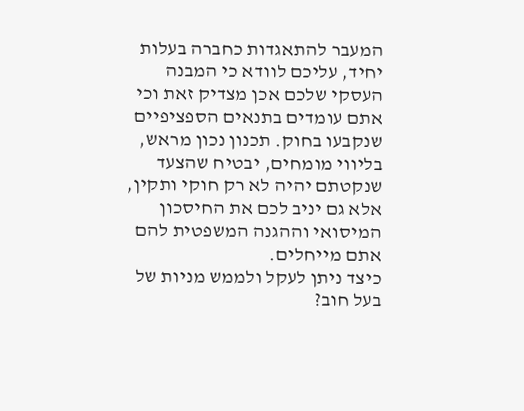המעבר להתאגדות כחברה בעלות יחיד, עליכם לוודא כי המבנה העסקי שלכם אכן מצדיק זאת וכי אתם עומדים בתנאים הספציפיים שנקבעו בחוק. תכנון נכון מראש, בליווי מומחים, יבטיח שהצעד שנקטתם יהיה לא רק חוקי ותקין, אלא גם יניב לכם את החיסכון המיסואי וההגנה המשפטית להם אתם מייחלים.
כיצד ניתן לעקל ולממש מניות של בעל חוב?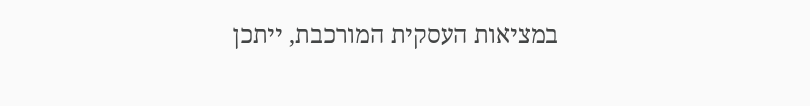במציאות העסקית המורכבת, ייתכן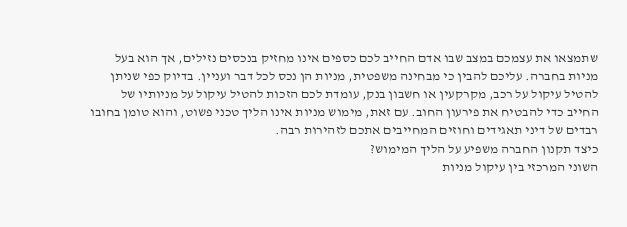שתמצאו את עצמכם במצב שבו אדם החייב לכם כספים אינו מחזיק בנכסים נזילים, אך הוא בעל מניות בחברה. עליכם להבין כי מבחינה משפטית, מניות הן נכס לכל דבר ועניין. בדיוק כפי שניתן להטיל עיקול על רכב, מקרקעין או חשבון בנק, עומדת לכם הזכות להטיל עיקול על מניותיו של החייב כדי להבטיח את פירעון החוב. עם זאת, מימוש מניות אינו הליך טכני פשוט, והוא טומן בחובו רבדים של דיני תאגידים וחוזים המחייבים אתכם לזהירות רבה.
כיצד תקנון החברה משפיע על הליך המימוש?
השוני המרכזי בין עיקול מניות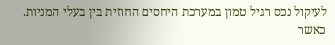לעיקול נכס רגיל טמון במערכת היחסים החוזית בין בעלי המניות. כאשר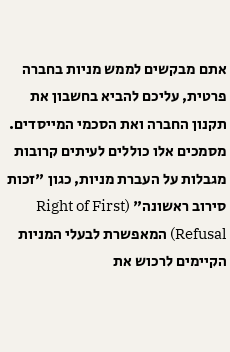אתם מבקשים לממש מניות בחברה פרטית, עליכם להביא בחשבון את תקנון החברה ואת הסכמי המייסדים. מסמכים אלו כוללים לעיתים קרובות מגבלות על העברת מניות, כגון "זכות סירוב ראשונה" (Right of First Refusal) המאפשרת לבעלי המניות הקיימים לרכוש את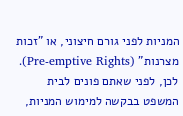המניות לפני גורם חיצוני, או "זכות מצרנות" (Pre-emptive Rights). לכן, לפני שאתם פונים לבית המשפט בבקשה למימוש המניות,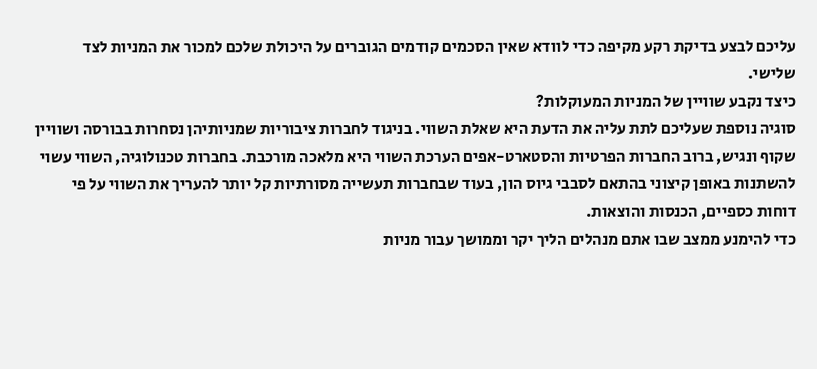עליכם לבצע בדיקת רקע מקיפה כדי לוודא שאין הסכמים קודמים הגוברים על היכולת שלכם למכור את המניות לצד שלישי.
כיצד נקבע שוויין של המניות המעוקלות?
סוגיה נוספת שעליכם לתת עליה את הדעת היא שאלת השווי. בניגוד לחברות ציבוריות שמניותיהן נסחרות בבורסה ושוויין שקוף ונגיש, ברוב החברות הפרטיות והסטארט-אפים הערכת השווי היא מלאכה מורכבת. בחברות טכנולוגיה, השווי עשוי להשתנות באופן קיצוני בהתאם לסבבי גיוס הון, בעוד שבחברות תעשייה מסורתיות קל יותר להעריך את השווי על פי דוחות כספיים, הכנסות והוצאות.
כדי להימנע ממצב שבו אתם מנהלים הליך יקר וממושך עבור מניות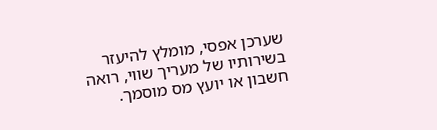שערכן אפסי, מומלץ להיעזר בשירותיו של מעריך שווי, רואה חשבון או יועץ מס מוסמך.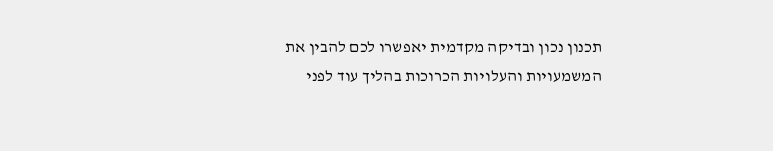תכנון נכון ובדיקה מקדמית יאפשרו לכם להבין את המשמעויות והעלויות הכרוכות בהליך עוד לפני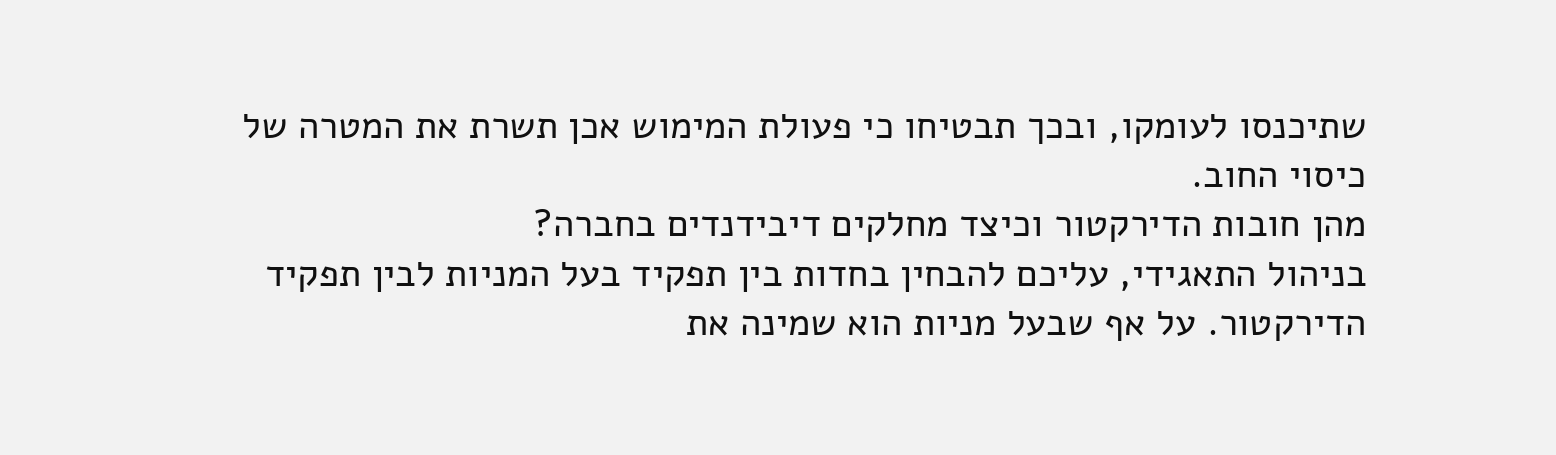שתיכנסו לעומקו, ובכך תבטיחו כי פעולת המימוש אכן תשרת את המטרה של כיסוי החוב.
מהן חובות הדירקטור וכיצד מחלקים דיבידנדים בחברה?
בניהול התאגידי, עליכם להבחין בחדות בין תפקיד בעל המניות לבין תפקיד הדירקטור. על אף שבעל מניות הוא שמינה את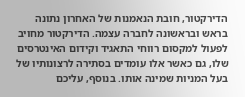הדירקטור, חובת הנאמנות של האחרון נתונה בראש ובראשונה לחברה עצמה. הדירקטור מחויב לפעול למקסום רווחי התאגיד וקידום האינטרסים שלו, גם כאשר אלו עומדים בסתירה לרצונותיו של בעל המניות שמינה אותו. בנוסף, עליכם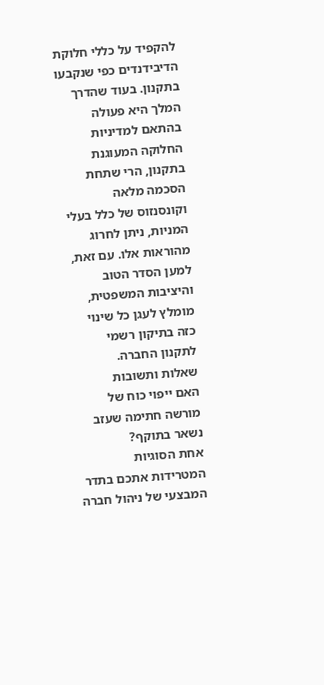להקפיד על כללי חלוקת הדיבידנדים כפי שנקבעו בתקנון. בעוד שהדרך המלך היא פעולה בהתאם למדיניות החלוקה המעוגנת בתקנון, הרי שתחת הסכמה מלאה וקונסנזוס של כלל בעלי המניות, ניתן לחרוג מהוראות אלו. עם זאת, למען הסדר הטוב והיציבות המשפטית, מומלץ לעגן כל שינוי כזה בתיקון רשמי לתקנון החברה.
שאלות ותשובות
האם ייפוי כוח של מורשה חתימה שעזב נשאר בתוקף?
אחת הסוגיות המטרידות אתכם בתדר המבצעי של ניהול חברה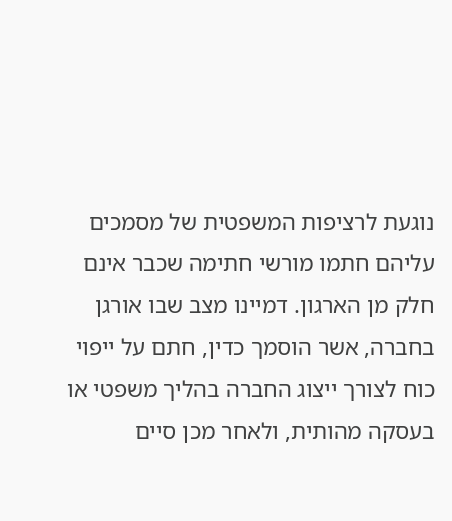נוגעת לרציפות המשפטית של מסמכים עליהם חתמו מורשי חתימה שכבר אינם חלק מן הארגון. דמיינו מצב שבו אורגן בחברה, אשר הוסמך כדין, חתם על ייפוי כוח לצורך ייצוג החברה בהליך משפטי או בעסקה מהותית, ולאחר מכן סיים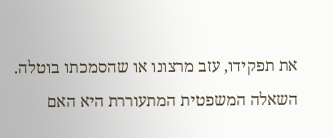את תפקידו, עזב מרצונו או שהסמכתו בוטלה. השאלה המשפטית המתעוררת היא האם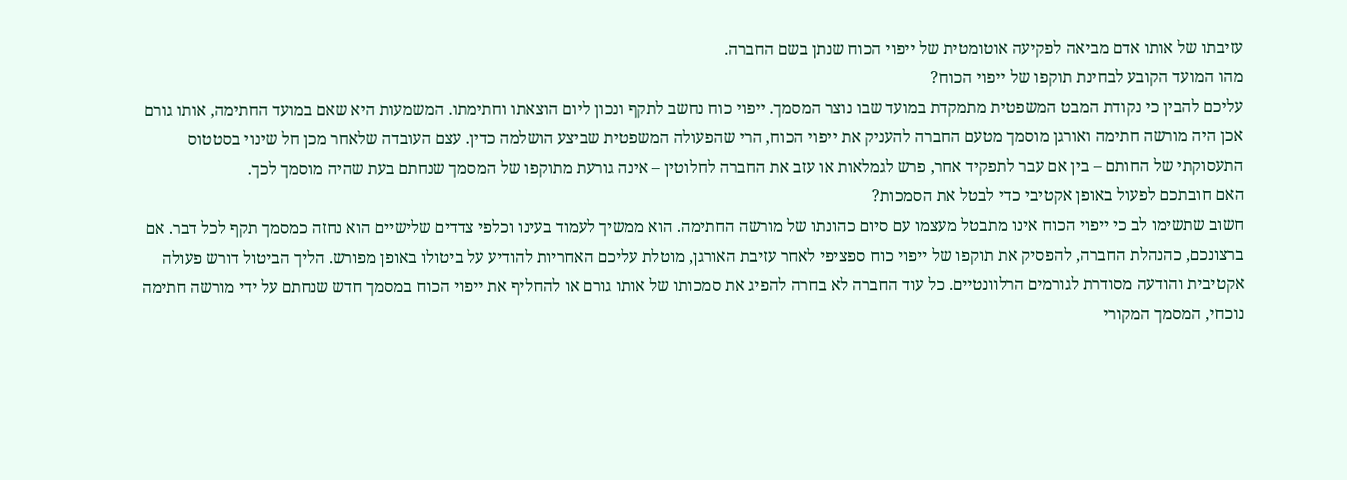עזיבתו של אותו אדם מביאה לפקיעה אוטומטית של ייפוי הכוח שנתן בשם החברה.
מהו המועד הקובע לבחינת תוקפו של ייפוי הכוח?
עליכם להבין כי נקודת המבט המשפטית מתמקדת במועד שבו נוצר המסמך. ייפוי כוח נחשב לתקף ונכון ליום הוצאתו וחתימתו. המשמעות היא שאם במועד החתימה, אותו גורם אכן היה מורשה חתימה ואורגן מוסמך מטעם החברה להעניק את ייפוי הכוח, הרי שהפעולה המשפטית שביצע הושלמה כדין. עצם העובדה שלאחר מכן חל שינוי בסטטוס התעסוקתי של החותם – בין אם עבר לתפקיד אחר, פרש לגמלאות או עזב את החברה לחלוטין – אינה גורעת מתוקפו של המסמך שנחתם בעת שהיה מוסמך לכך.
האם חובתכם לפעול באופן אקטיבי כדי לבטל את הסמכות?
חשוב שתשימו לב כי ייפוי הכוח אינו מתבטל מעצמו עם סיום כהונתו של מורשה החתימה. הוא ממשיך לעמוד בעינו וכלפי צדדים שלישיים הוא נחזה כמסמך תקף לכל דבר. אם ברצונכם, כהנהלת החברה, להפסיק את תוקפו של ייפוי כוח ספציפי לאחר עזיבת האורגן, מוטלת עליכם האחריות להודיע על ביטולו באופן מפורש. הליך הביטול דורש פעולה אקטיבית והודעה מסודרת לגורמים הרלוונטיים. כל עוד החברה לא בחרה להפיג את סמכותו של אותו גורם או להחליף את ייפוי הכוח במסמך חדש שנחתם על ידי מורשה חתימה נוכחי, המסמך המקורי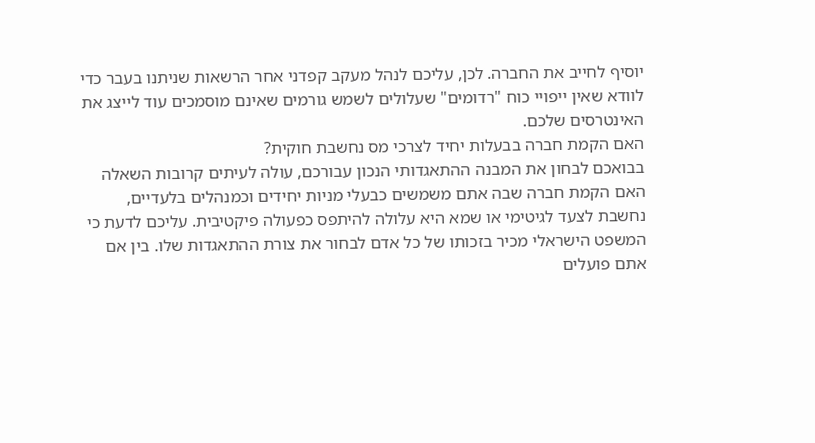יוסיף לחייב את החברה. לכן, עליכם לנהל מעקב קפדני אחר הרשאות שניתנו בעבר כדי לוודא שאין ייפויי כוח "רדומים" שעלולים לשמש גורמים שאינם מוסמכים עוד לייצג את האינטרסים שלכם.
האם הקמת חברה בבעלות יחיד לצרכי מס נחשבת חוקית?
בבואכם לבחון את המבנה ההתאגדותי הנכון עבורכם, עולה לעיתים קרובות השאלה האם הקמת חברה שבה אתם משמשים כבעלי מניות יחידים וכמנהלים בלעדיים, נחשבת לצעד לגיטימי או שמא היא עלולה להיתפס כפעולה פיקטיבית. עליכם לדעת כי המשפט הישראלי מכיר בזכותו של כל אדם לבחור את צורת ההתאגדות שלו. בין אם אתם פועלים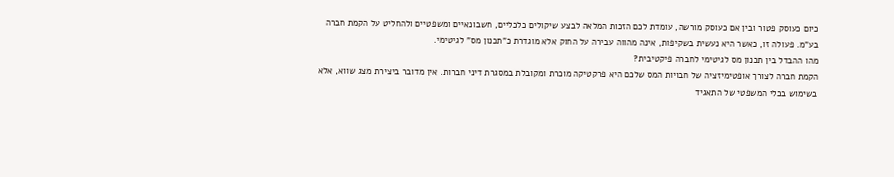כיום כעוסק פטור ובין אם כעוסק מורשה, עומדת לכם הזכות המלאה לבצע שיקולים כלכליים, חשבונאיים ומשפטיים ולהחליט על הקמת חברה בע"מ. פעולה זו, כאשר היא נעשית בשקיפות, אינה מהווה עבירה על החוק אלא מוגדרת כ"תכנון מס" לגיטימי.
מהו ההבדל בין תכנון מס לגיטימי לחברה פיקטיבית?
הקמת חברה לצורך אופטימיזציה של חבויות המס שלכם היא פרקטיקה מוכרת ומקובלת במסגרת דיני חברות. אין מדובר ביצירת מצג שווא, אלא בשימוש בכלי המשפטי של התאגיד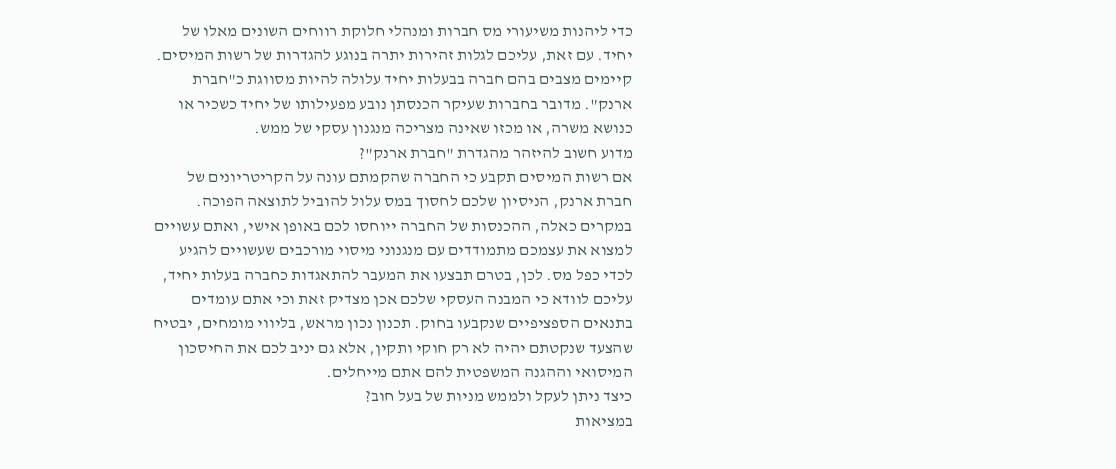כדי ליהנות משיעורי מס חברות ומנהלי חלוקת רווחים השונים מאלו של יחיד. עם זאת, עליכם לגלות זהירות יתרה בנוגע להגדרות של רשות המיסים. קיימים מצבים בהם חברה בבעלות יחיד עלולה להיות מסווגת כ"חברת ארנק". מדובר בחברות שעיקר הכנסתן נובע מפעילותו של יחיד כשכיר או כנושא משרה, או מכזו שאינה מצריכה מנגנון עסקי של ממש.
מדוע חשוב להיזהר מהגדרת "חברת ארנק"?
אם רשות המיסים תקבע כי החברה שהקמתם עונה על הקריטריונים של חברת ארנק, הניסיון שלכם לחסוך במס עלול להוביל לתוצאה הפוכה. במקרים כאלה, ההכנסות של החברה ייוחסו לכם באופן אישי, ואתם עשויים למצוא את עצמכם מתמודדים עם מנגנוני מיסוי מורכבים שעשויים להגיע לכדי כפל מס. לכן, בטרם תבצעו את המעבר להתאגדות כחברה בעלות יחיד, עליכם לוודא כי המבנה העסקי שלכם אכן מצדיק זאת וכי אתם עומדים בתנאים הספציפיים שנקבעו בחוק. תכנון נכון מראש, בליווי מומחים, יבטיח שהצעד שנקטתם יהיה לא רק חוקי ותקין, אלא גם יניב לכם את החיסכון המיסואי וההגנה המשפטית להם אתם מייחלים.
כיצד ניתן לעקל ולממש מניות של בעל חוב?
במציאות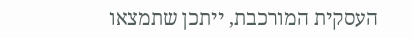העסקית המורכבת, ייתכן שתמצאו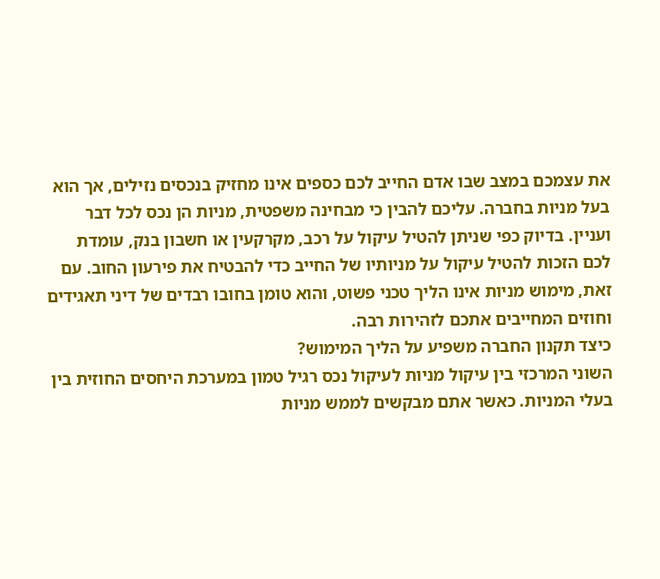את עצמכם במצב שבו אדם החייב לכם כספים אינו מחזיק בנכסים נזילים, אך הוא בעל מניות בחברה. עליכם להבין כי מבחינה משפטית, מניות הן נכס לכל דבר ועניין. בדיוק כפי שניתן להטיל עיקול על רכב, מקרקעין או חשבון בנק, עומדת לכם הזכות להטיל עיקול על מניותיו של החייב כדי להבטיח את פירעון החוב. עם זאת, מימוש מניות אינו הליך טכני פשוט, והוא טומן בחובו רבדים של דיני תאגידים וחוזים המחייבים אתכם לזהירות רבה.
כיצד תקנון החברה משפיע על הליך המימוש?
השוני המרכזי בין עיקול מניות לעיקול נכס רגיל טמון במערכת היחסים החוזית בין בעלי המניות. כאשר אתם מבקשים לממש מניות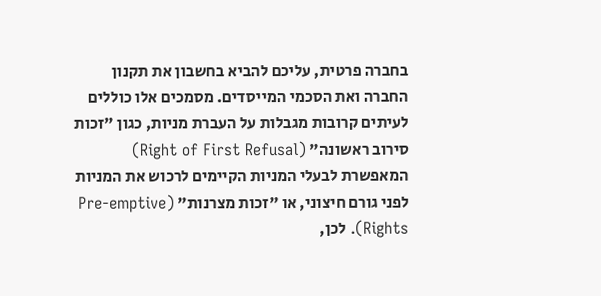בחברה פרטית, עליכם להביא בחשבון את תקנון החברה ואת הסכמי המייסדים. מסמכים אלו כוללים לעיתים קרובות מגבלות על העברת מניות, כגון "זכות סירוב ראשונה" (Right of First Refusal) המאפשרת לבעלי המניות הקיימים לרכוש את המניות לפני גורם חיצוני, או "זכות מצרנות" (Pre-emptive Rights). לכן,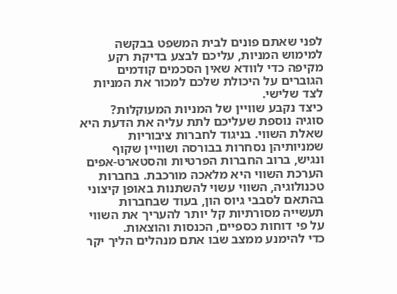לפני שאתם פונים לבית המשפט בבקשה למימוש המניות, עליכם לבצע בדיקת רקע מקיפה כדי לוודא שאין הסכמים קודמים הגוברים על היכולת שלכם למכור את המניות לצד שלישי.
כיצד נקבע שוויין של המניות המעוקלות?
סוגיה נוספת שעליכם לתת עליה את הדעת היא שאלת השווי. בניגוד לחברות ציבוריות שמניותיהן נסחרות בבורסה ושוויין שקוף ונגיש, ברוב החברות הפרטיות והסטארט-אפים הערכת השווי היא מלאכה מורכבת. בחברות טכנולוגיה, השווי עשוי להשתנות באופן קיצוני בהתאם לסבבי גיוס הון, בעוד שבחברות תעשייה מסורתיות קל יותר להעריך את השווי על פי דוחות כספיים, הכנסות והוצאות.
כדי להימנע ממצב שבו אתם מנהלים הליך יקר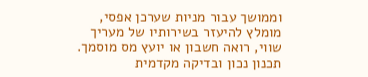וממושך עבור מניות שערכן אפסי, מומלץ להיעזר בשירותיו של מעריך שווי, רואה חשבון או יועץ מס מוסמך. תכנון נכון ובדיקה מקדמית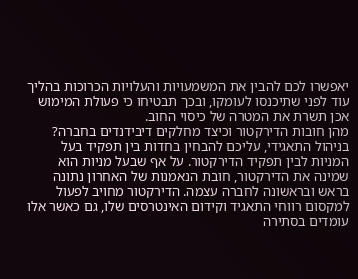יאפשרו לכם להבין את המשמעויות והעלויות הכרוכות בהליך עוד לפני שתיכנסו לעומקו, ובכך תבטיחו כי פעולת המימוש אכן תשרת את המטרה של כיסוי החוב.
מהן חובות הדירקטור וכיצד מחלקים דיבידנדים בחברה?
בניהול התאגידי, עליכם להבחין בחדות בין תפקיד בעל המניות לבין תפקיד הדירקטור. על אף שבעל מניות הוא שמינה את הדירקטור, חובת הנאמנות של האחרון נתונה בראש ובראשונה לחברה עצמה. הדירקטור מחויב לפעול למקסום רווחי התאגיד וקידום האינטרסים שלו, גם כאשר אלו עומדים בסתירה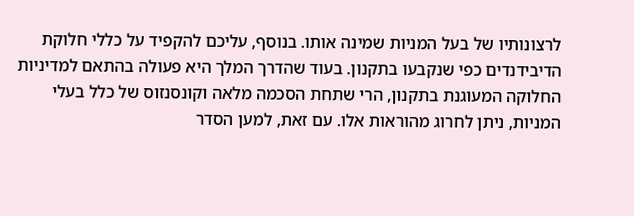לרצונותיו של בעל המניות שמינה אותו. בנוסף, עליכם להקפיד על כללי חלוקת הדיבידנדים כפי שנקבעו בתקנון. בעוד שהדרך המלך היא פעולה בהתאם למדיניות החלוקה המעוגנת בתקנון, הרי שתחת הסכמה מלאה וקונסנזוס של כלל בעלי המניות, ניתן לחרוג מהוראות אלו. עם זאת, למען הסדר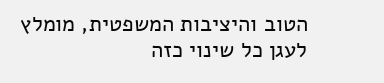הטוב והיציבות המשפטית, מומלץ לעגן כל שינוי כזה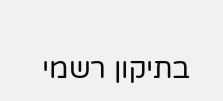בתיקון רשמי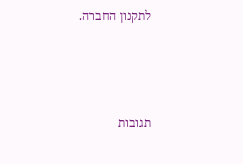לתקנון החברה.



תגובות